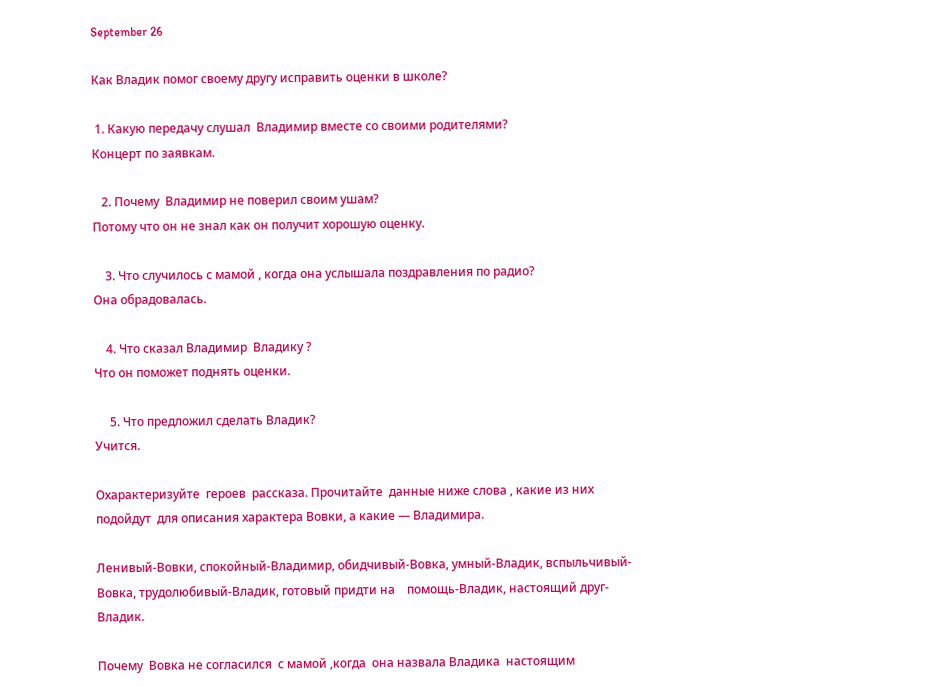September 26

Как Владик помог своему другу исправить оценки в школе?

 1. Какую передачу слушал  Владимир вместе со своими родителями?
Концерт по заявкам.

   2. Почему  Владимир не поверил своим ушам?
Потому что он не знал как он получит хорошую оценку.

    3. Что случилось с мамой , когда она услышала поздравления по радио?
Она обрадовалась.

    4. Что сказал Владимир  Владику ?
Что он поможет поднять оценки.

     5. Что предложил сделать Владик?
Учится.

Охарактеризуйте  героев  рассказа. Прочитайте  данные ниже слова , какие из них  подойдут  для описания характера Вовки, а какие — Владимира.

Ленивый-Вовки, спокойный-Владимир, обидчивый-Вовка, умный-Владик, вспыльчивый-Вовка, трудолюбивый-Владик, готовый придти на    помощь-Владик, настоящий друг-Владик.

Почему  Вовка не согласился  с мамой ,когда  она назвала Владика  настоящим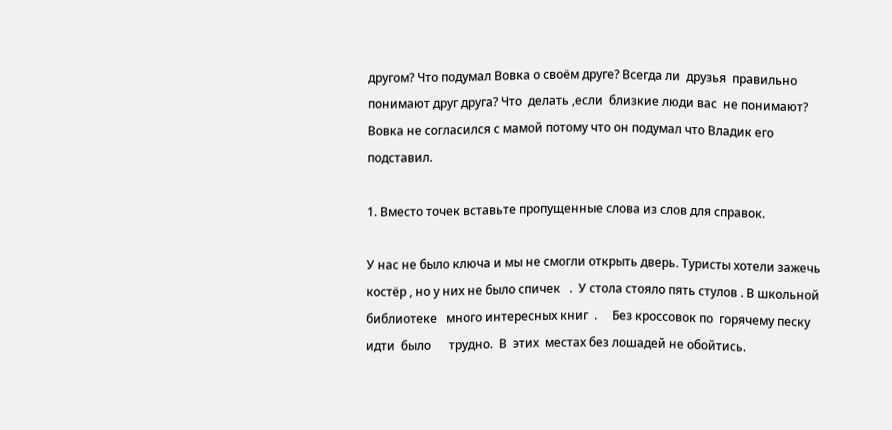другом? Что подумал Вовка о своём друге? Всегда ли  друзья  правильно понимают друг друга? Что  делать ,если  близкие люди вас  не понимают?
Вовка не согласился с мамой потому что он подумал что Владик его подставил.

1. Вместо точек вставьте пропущенные слова из слов для справок.

У нас не было ключа и мы не смогли открыть дверь. Туристы хотели зажечь костёр , но у них не было спичек   .  У стола стояло пять стулов . В школьной     библиотеке   много интересных книг  .     Без кроссовок по  горячему песку идти  было      трудно.  В  этих  местах без лошадей не обойтись.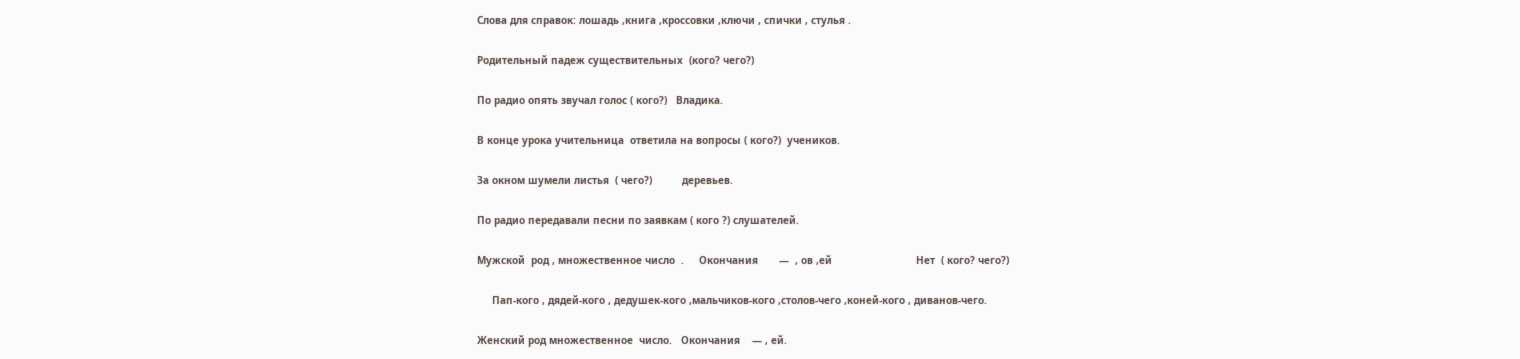Слова для справок: лошадь ,книга ,кроссовки ,ключи , спички , стулья .

Родительный падеж существительных  (кого? чего?)

По радио опять звучал голос ( кого?)   Владика.

В конце урока учительница  ответила на вопросы ( кого?)  учеников.

За окном шумели листья  ( чего?)          деревьев.

По радио передавали песни по заявкам ( кого ?) слушателей.

Мужской  род , множественное число  .     Окончания       —  , ов ,ей                            Нет  ( кого? чего?)

     Пап-кого , дядей-кого , дедушек-кого ,мальчиков-кого ,столов-чего ,коней-кого , диванов-чего.

Женский род множественное  число.   Окончания    — , ей.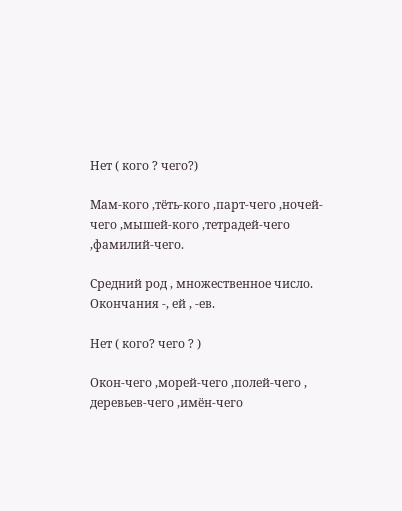Нет ( кого ? чего?)

Мам-кого ,тёть-кого ,парт-чего ,ночей-чего ,мышей-кого ,тетрадей-чего ,фамилий-чего.

Средний род , множественное число. Окончания -, ей , -ев.

Нет ( кого? чего ? )

Окон-чего ,морей-чего ,полей-чего , деревьев-чего ,имён-чего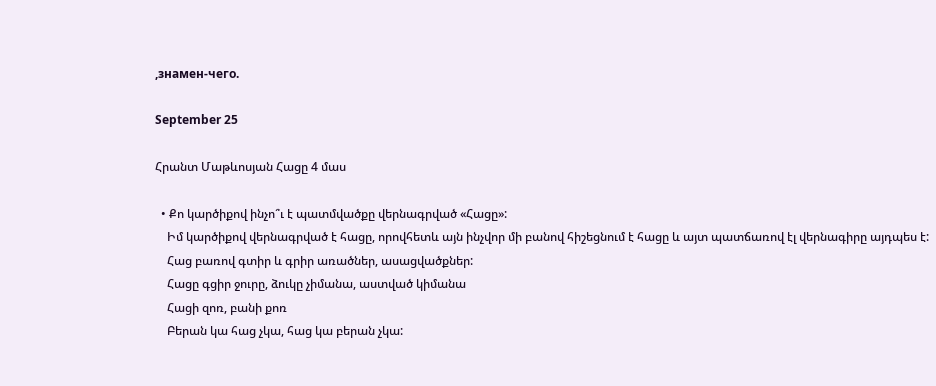,знамен-чего.

September 25

Հրանտ Մաթևոսյան Հացը 4 մաս

  • Քո կարծիքով ինչո՞ւ է պատմվածքը վերնագրված «Հացը»:
    Իմ կարծիքով վերնագրված է հացը, որովհետև այն ինչվոր մի բանով հիշեցնում է հացը և այտ պատճառով էլ վերնագիրը այդպես է:
    Հաց բառով գտիր և գրիր առածներ, ասացվածքներ:
    Հացը գցիր ջուրը, ձուկը չիմանա, աստված կիմանա
    Հացի զոռ, բանի քոռ
    Բերան կա հաց չկա, հաց կա բերան չկա: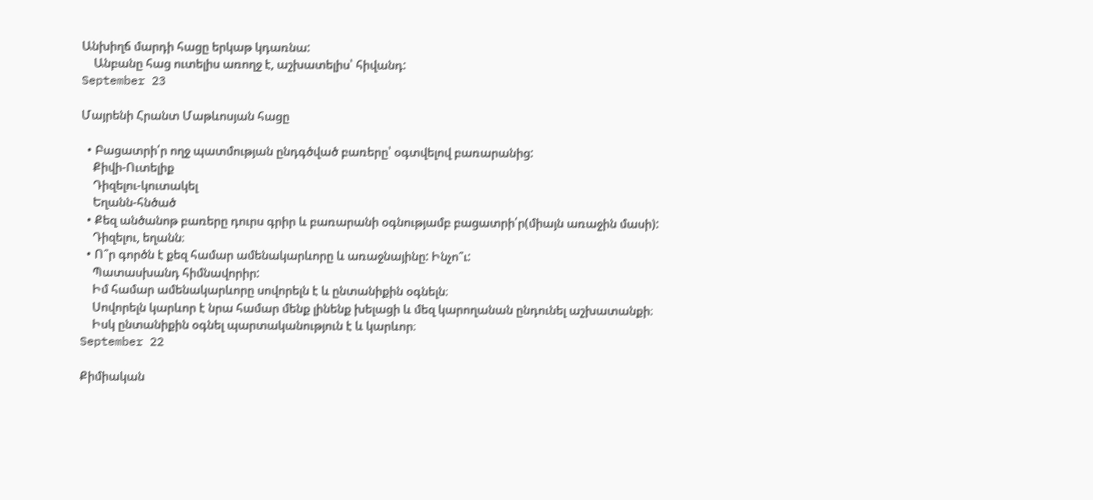Անխիղճ մարդի հացը երկաթ կդառնա:
    Անբանը հաց ուտելիս առողջ է, աշխատելիս՝ հիվանդ:
September 23

Մայրենի Հրանտ Մաթևոսյան հացը

  • Բացատրի՛ր ողջ պատմության ընդգծված բառերը՝ օգտվելով բառարանից:
    Քիվի-Ուտելիք
    Դիզելու-կուտակել
    Եղանն-հնծած
  • Քեզ անծանոթ բառերը դուրս գրիր և բառարանի օգնությամբ բացատրի՛ր(միայն առաջին մասի):
    Դիզելու, եղանն։
  • Ո՞ր գործն է քեզ համար ամենակարևորը և առաջնայինը: Ինչո՞ւ:
    Պատասխանդ հիմնավորիր:
    Իմ համար ամենակարևորը սովորելն է և ընտանիքին օգնելն։
    Սովորելն կարևոր է նրա համար մենք լինենք խելացի և մեզ կարողանան ընդունել աշխատանքի։
    Իսկ ընտանիքին օգնել պարտականություն է և կարևոր։
September 22

Քիմիական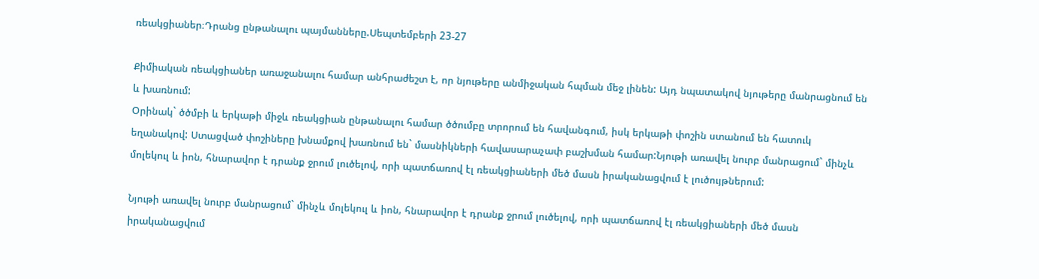ռեակցիաներ։Դրանց ընթանալու պայմանները.Սեպտեմբերի 23-27

Քիմիական ռեակցիաներ առաջանալու համար անհրաժեշտ է, որ նյութերը անմիջական հպման մեջ լինեն: Այդ նպատակով նյութերը մանրացնում են և խառնում:
Օրինակ` ծծմբի և երկաթի միջև ռեակցիան ընթանալու համար ծծումբը տրորում են հավանգում, իսկ երկաթի փոշին ստանում են հատուկ եղանակով: Ստացված փոշիները խնամքով խառնում են` մասնիկների հավասարաչափ բաշխման համար:Նյութի առավել նուրբ մանրացում` մինչև մոլեկուլ և իոն, հնարավոր է դրանք ջրում լուծելով, որի պատճառով էլ ռեակցիաների մեծ մասն իրականացվում է լուծույթներում:

Նյութի առավել նուրբ մանրացում` մինչև մոլեկուլ և իոն, հնարավոր է դրանք ջրում լուծելով, որի պատճառով էլ ռեակցիաների մեծ մասն իրականացվում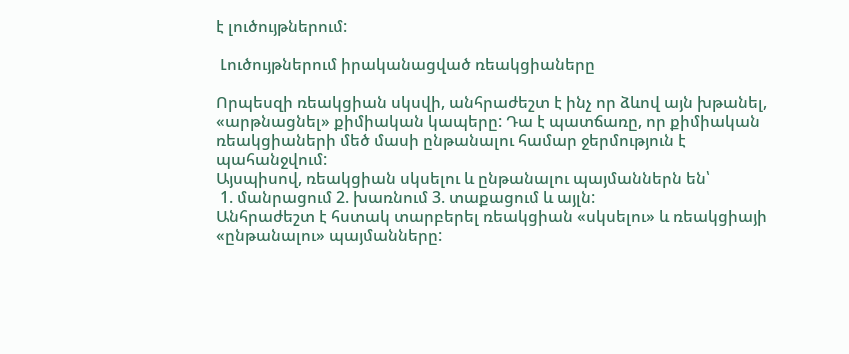է լուծույթներում:

 Լուծույթներում իրականացված ռեակցիաները

Որպեսզի ռեակցիան սկսվի, անհրաժեշտ է ինչ որ ձևով այն խթանել, «արթնացնել» քիմիական կապերը: Դա է պատճառը, որ քիմիական ռեակցիաների մեծ մասի ընթանալու համար ջերմություն է պահանջվում:
Այսպիսով, ռեակցիան սկսելու և ընթանալու պայմաններն են՝
 1. մանրացում 2. խառնում 3. տաքացում և այլն:
Անհրաժեշտ է հստակ տարբերել ռեակցիան «սկսելու» և ռեակցիայի «ընթանալու» պայմանները: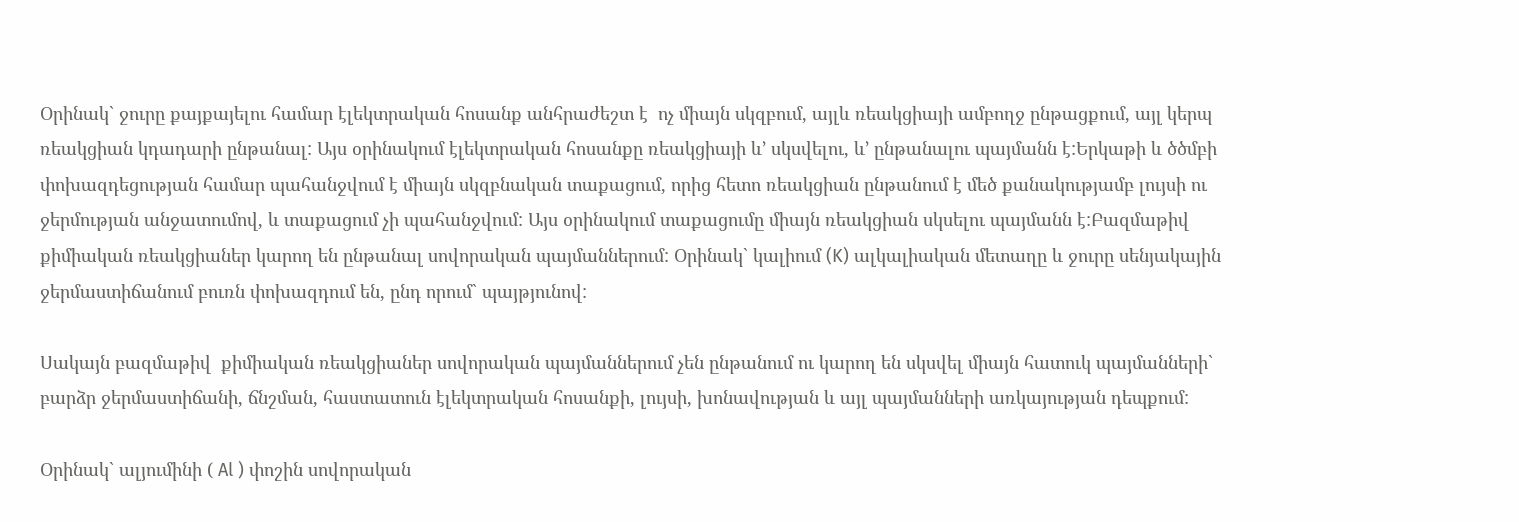Օրինակ` ջուրը քայքայելու համար էլեկտրական հոսանք անհրաժեշտ է  ոչ միայն սկզբում, այլև ռեակցիայի ամբողջ ընթացքում, այլ կերպ ռեակցիան կդադարի ընթանալ: Այս օրինակում էլեկտրական հոսանքը ռեակցիայի և’ սկսվելու, և’ ընթանալու պայմանն է:Երկաթի և ծծմբի փոխազդեցության համար պահանջվում է միայն սկզբնական տաքացում, որից հետո ռեակցիան ընթանում է մեծ քանակությամբ լույսի ու ջերմության անջատումով, և տաքացում չի պահանջվում: Այս օրինակում տաքացումը միայն ռեակցիան սկսելու պայմանն է:Բազմաթիվ քիմիական ռեակցիաներ կարող են ընթանալ սովորական պայմաններում: Օրինակ` կալիում (K) ալկալիական մետաղը և ջուրը սենյակային ջերմաստիճանում բուռն փոխազդում են, ընդ որում` պայթյունով:

Սակայն բազմաթիվ  քիմիական ռեակցիաներ սովորական պայմաններում չեն ընթանում ու կարող են սկսվել միայն հատուկ պայմանների` բարձր ջերմաստիճանի, ճնշման, հաստատուն էլեկտրական հոսանքի, լույսի, խոնավության և այլ պայմանների առկայության դեպքում:

Օրինակ` ալյումինի ( Al ) փոշին սովորական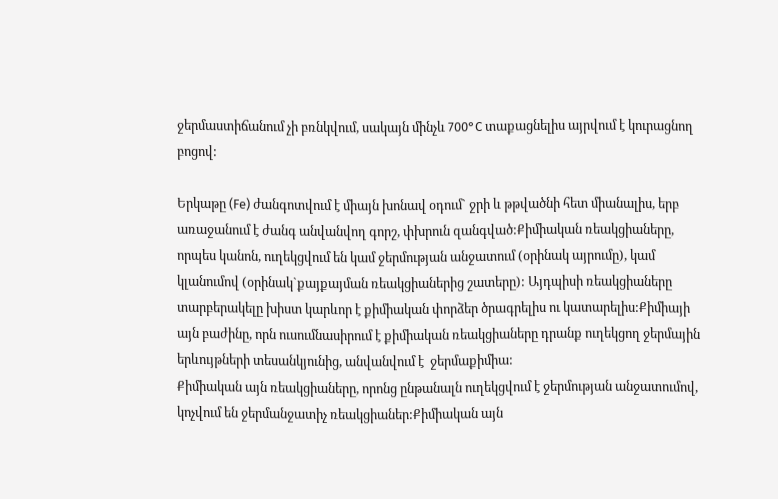ջերմաստիճանում չի բռնկվում, սակայն մինչև 700°C տաքացնելիս այրվում է կուրացնող բոցով:

Երկաթը (Fe) ժանգոտվում է միայն խոնավ օդում` ջրի և թթվածնի հետ միանալիս, երբ առաջանում է ժանգ անվանվող գորշ, փխրուն զանգված:Քիմիական ռեակցիաները, որպես կանոն, ուղեկցվում են կամ ջերմության անջատում (օրինակ այրումը), կամ կլանումով (օրինակ`քայքայման ռեակցիաներից շատերը): Այդպիսի ռեակցիաները տարբերակելը խիստ կարևոր է քիմիական փորձեր ծրագրելիս ու կատարելիս:Քիմիայի այն բաժինը, որն ուսումնասիրում է քիմիական ռեակցիաները դրանք ուղեկցող ջերմային երևույթների տեսանկյունից, անվանվում է  ջերմաքիմիա:
Քիմիական այն ռեակցիաները, որոնց ընթանալն ուղեկցվում է ջերմության անջատումով, կոչվում են ջերմանջատիչ ռեակցիաներ:Քիմիական այն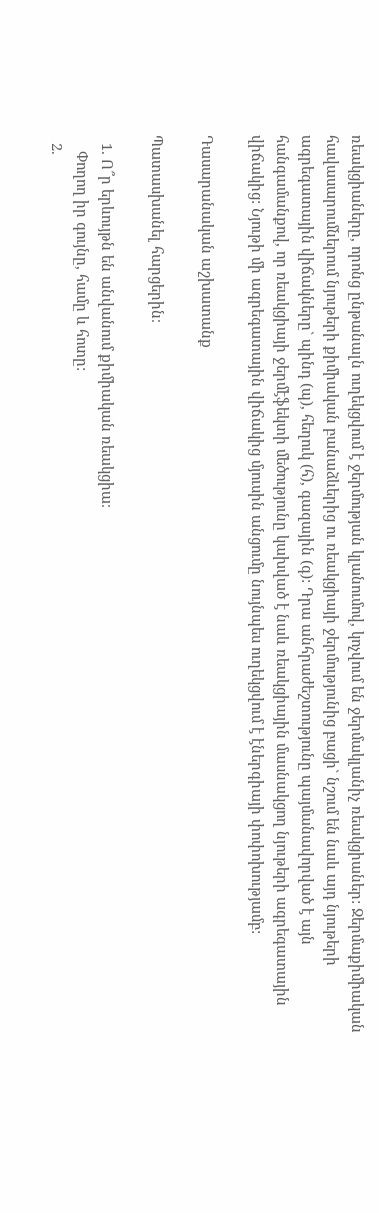ռեակցիաները, որոնց ընթանալն ուղեկցվում է ջերմության կլանումով, կոչվում են ջերմակլանիչ ռեակցիաներ: Ջերմաքիմիական հավասարումներում նյութերի քիմիական բանաձևերից ու ռեակցիայի ջերմությունից բացի` նշում են նաև այդ նյութերի ագրեգատային վիճակները` պինդ (պ), հեղուկ (հ), գազային (գ): Դրա անհրաժեշտությունը պայմանավորված է այն հանգամանքով, որ ռեակցիայի ջերմէֆեկտի մեծությունը կախված է նաև ռեակցիային մասնակցող նյութերի ագրեգատային վիճակից: Նյութի մի ագրեգատային վիճակից մյուսին անցումը նույնպես ուղեկցվում է էներգիայի փոփոխությամբ:

Դասարանական աշխատանք

Պատասխանել հարցերին։

  1. Ո՞ր երևույթն են անվանում քիմիական ռեակցիա։
    Փողող իր գույնը, համը և հոտը:
  2.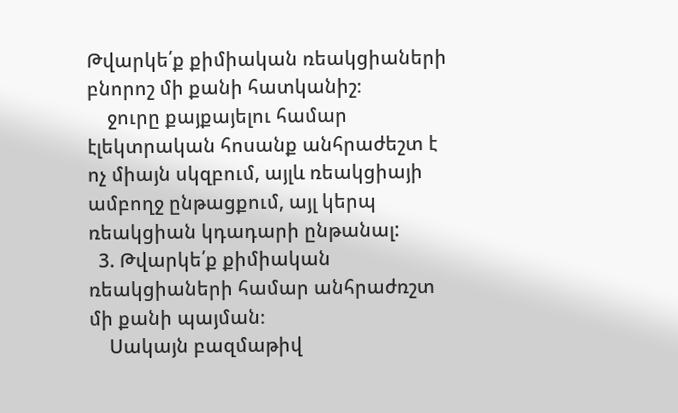Թվարկե՛ք քիմիական ռեակցիաների բնորոշ մի քանի հատկանիշ։
    ջուրը քայքայելու համար էլեկտրական հոսանք անհրաժեշտ է  ոչ միայն սկզբում, այլև ռեակցիայի ամբողջ ընթացքում, այլ կերպ ռեակցիան կդադարի ընթանալ:
  3. Թվարկե՛ք քիմիական ռեակցիաների համար անհրաժռշտ մի քանի պայման։
    Սակայն բազմաթիվ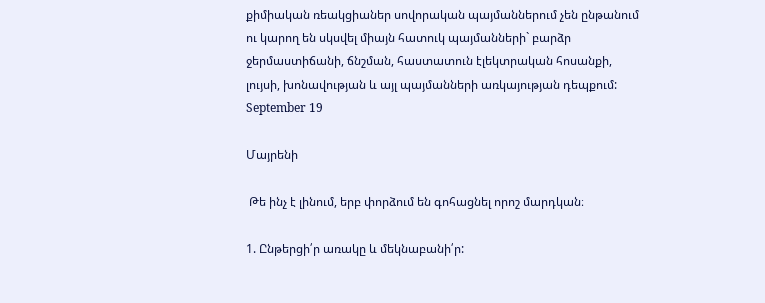քիմիական ռեակցիաներ սովորական պայմաններում չեն ընթանում ու կարող են սկսվել միայն հատուկ պայմանների` բարձր ջերմաստիճանի, ճնշման, հաստատուն էլեկտրական հոսանքի, լույսի, խոնավության և այլ պայմանների առկայության դեպքում:
September 19

Մայրենի

 Թե ինչ է լինում, երբ փորձում են գոհացնել որոշ մարդկան։

1. Ընթերցի՛ր առակը և մեկնաբանի՛ր: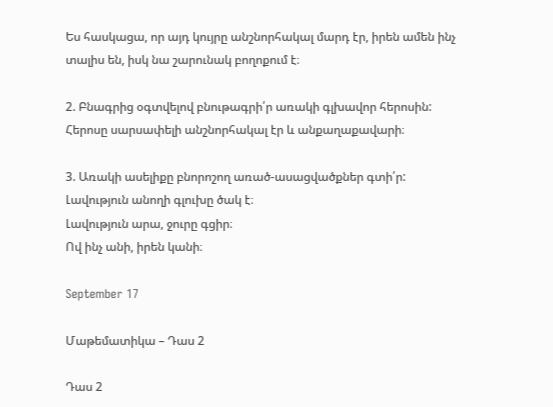Ես հասկացա, որ այդ կույրը անշնորհակալ մարդ էր, իրեն ամեն ինչ տալիս են, իսկ նա շարունակ բողոքում է։

2. Բնագրից օգտվելով բնութագրի՛ր առակի գլխավոր հերոսին:
Հերոսը սարսափելի անշնորհակալ էր և անքաղաքավարի։

3. Առակի ասելիքը բնորոշող առած-ասացվածքներ գտի՛ր:
Լավություն անողի գլուխը ծակ է։
Լավություն արա, ջուրը գցիր։
Ով ինչ անի, իրեն կանի։

September 17

Մաթեմատիկա – Դաս 2

Դաս 2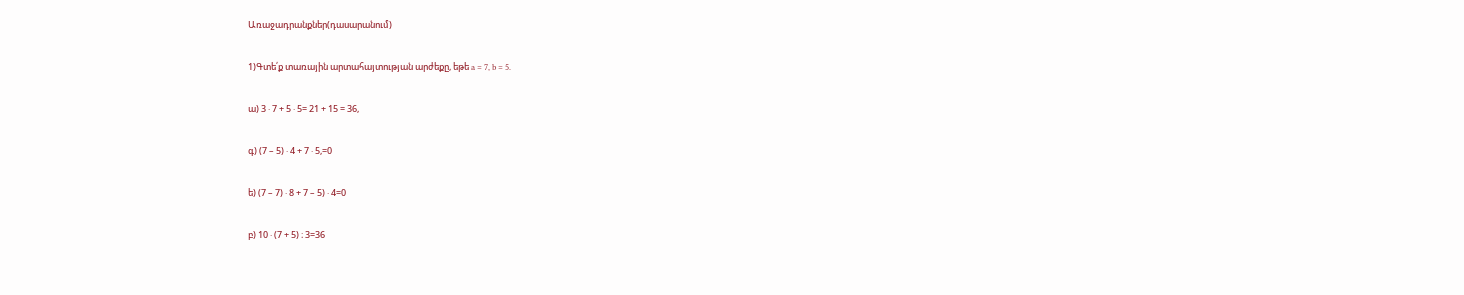Առաջադրանքներ(դասարանում)

1)Գտե՛ք տառային արտահայտության արժեքը, եթե a = 7, b = 5.

ա) 3 ⋅ 7 + 5 ⋅ 5= 21 + 15 = 36,

գ) (7 – 5) ⋅ 4 + 7 ⋅ 5,=0

ե) (7 – 7) ⋅ 8 + 7 – 5) ⋅ 4=0

բ) 10 ⋅ (7 + 5) ։ 3=36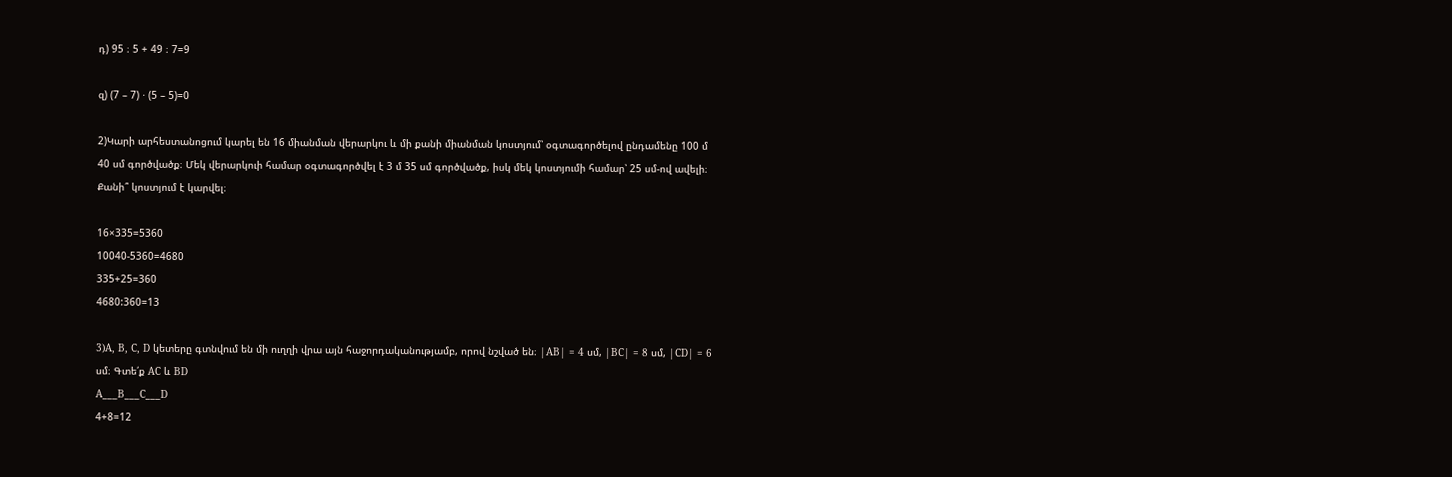դ) 95 ։ 5 + 49 ։ 7=9

զ) (7 – 7) ⋅ (5 – 5)=0

2)Կարի արհեստանոցում կարել են 16 միանման վերարկու և մի քանի միանման կոստյում՝ օգտագործելով ընդամենը 100 մ 40 սմ գործվածք։ Մեկ վերարկուի համար օգտագործվել է 3 մ 35 սմ գործվածք, իսկ մեկ կոստյումի համար՝ 25 սմ-ով ավելի։ Քանի՞ կոստյում է կարվել։

16×335=5360
10040-5360=4680
335+25=360
4680:360=13

3)A, B, C, D կետերը գտնվում են մի ուղղի վրա այն հաջորդականությամբ, որով նշված են։ |AB| = 4 սմ, |BC| = 8 սմ, |CD| = 6 սմ։ Գտե՛ք AC և BD
A___B___C___D
4+8=12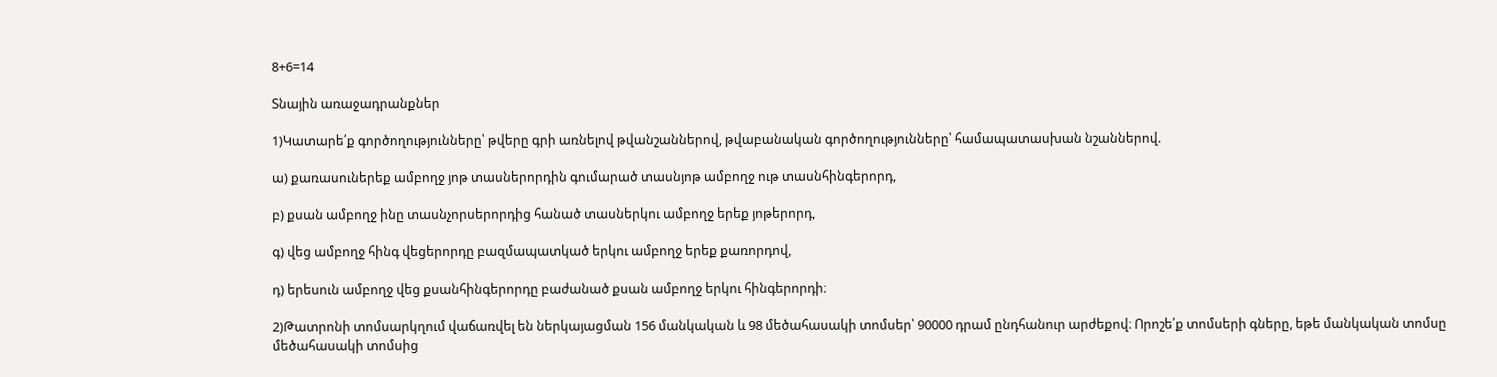8+6=14

Տնային առաջադրանքներ

1)Կատարե՛ք գործողությունները՝ թվերը գրի առնելով թվանշաններով, թվաբանական գործողությունները՝ համապատասխան նշաններով.

ա) քառասուներեք ամբողջ յոթ տասներորդին գումարած տասնյոթ ամբողջ ութ տասնհինգերորդ,

բ) քսան ամբողջ ինը տասնչորսերորդից հանած տասներկու ամբողջ երեք յոթերորդ,

գ) վեց ամբողջ հինգ վեցերորդը բազմապատկած երկու ամբողջ երեք քառորդով,

դ) երեսուն ամբողջ վեց քսանհինգերորդը բաժանած քսան ամբողջ երկու հինգերորդի։

2)Թատրոնի տոմսարկղում վաճառվել են ներկայացման 156 մանկական և 98 մեծահասակի տոմսեր՝ 90000 դրամ ընդհանուր արժեքով։ Որոշե՛ք տոմսերի գները, եթե մանկական տոմսը մեծահասակի տոմսից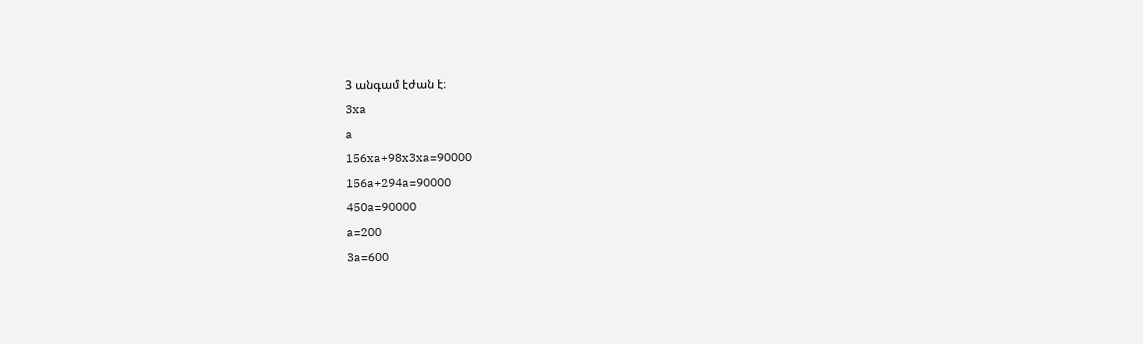3 անգամ էժան է։
3xa
a
156xa+98x3xa=90000
156a+294a=90000
450a=90000
a=200
3a=600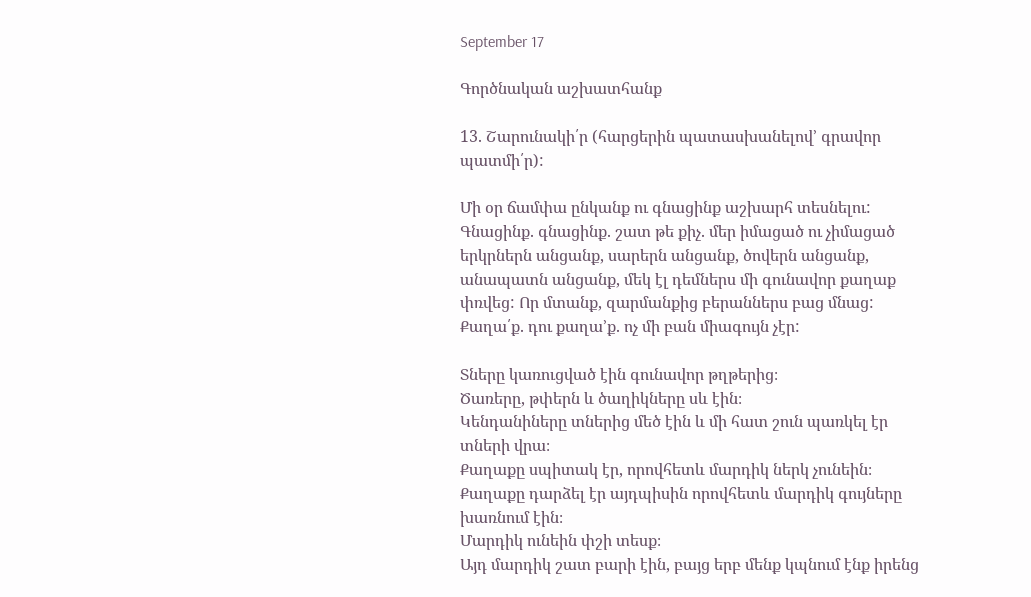September 17

Գործնական աշխատհանք

13. Շարունակի՛ր (հարցերին պատասխանելով’ գրավոր պատմի՛ր):

Մի օր ճամփա ընկանք ու գնացինք աշխարհ տեսնելու: Գնացինք. գնացինք. շատ թե քիչ. մեր իմացած ու չիմացած երկրներն անցանք, սարերն անցանք, ծովերն անցանք, անապատն անցանք, մեկ էլ դեմներս մի գունավոր քաղաք փռվեց: Որ մտանք, զարմանքից բերաններս բաց մնաց: Քաղա՛ք. դու քաղա’ք. ոչ մի բան միագույն չէր:

Տները կառուցված էին գունավոր թղթերից։
Ծառերը, թփերն և ծաղիկները սև էին։
Կենդանիները տներից մեծ էին և մի հատ շուն պառկել էր տների վրա։
Քաղաքը սպիտակ էր, որովհետև մարդիկ ներկ չունեին։
Քաղաքը դարձել էր այդպիսին որովհետև մարդիկ գույները խառնում էին։
Մարդիկ ունեին փշի տեսք։
Այդ մարդիկ շատ բարի էին, բայց երբ մենք կպնում էնք իրենց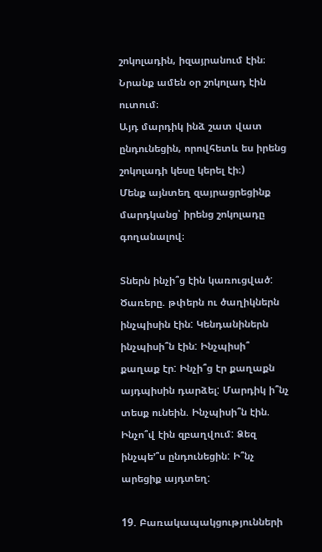շոկոլադին, իզայրանում էին։ Նրանք ամեն օր շոկոլադ էին ուտում։
Այդ մարդիկ ինձ շատ վատ ընդունեցին, որովհետև ես իրենց շոկոլադի կեսը կերել էի։)
Մենք այնտեղ զայրացրեցինք մարդկանց՝ իրենց շոկոլադը գողանալով։

Տներն ինչի՞ց էին կառուցված: Ծառերը. թփերն ու ծաղիկներն ինչպիսին էին: Կենդանիներն ինչպիսի՞ն էին: Ինչպիսի՞ քաղաք էր: Ինչի՞ց էր քաղաքն այդպիսին դարձել: Մարդիկ ի՞նչ տեսք ունեին. Ինչպիսի՞ն էին. Ինչո՞վ էին զբաղվում: Ձեզ ինչպե՚՞ս ընդունեցին: Ի՞նչ արեցիք այդտեղ:

19. Բառակապակցությունների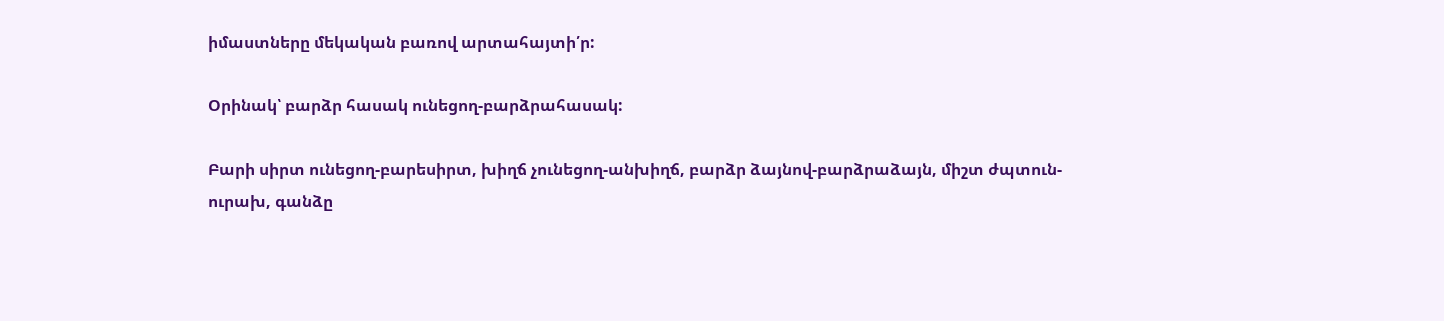իմաստները մեկական բառով արտահայտի՛ր:

Օրինակ՝ բարձր հասակ ունեցող-բարձրահասակ:

Բարի սիրտ ունեցող-բարեսիրտ, խիղճ չունեցող-անխիղճ, բարձր ձայնով-բարձրաձայն, միշտ ժպտուն-ուրախ, գանձը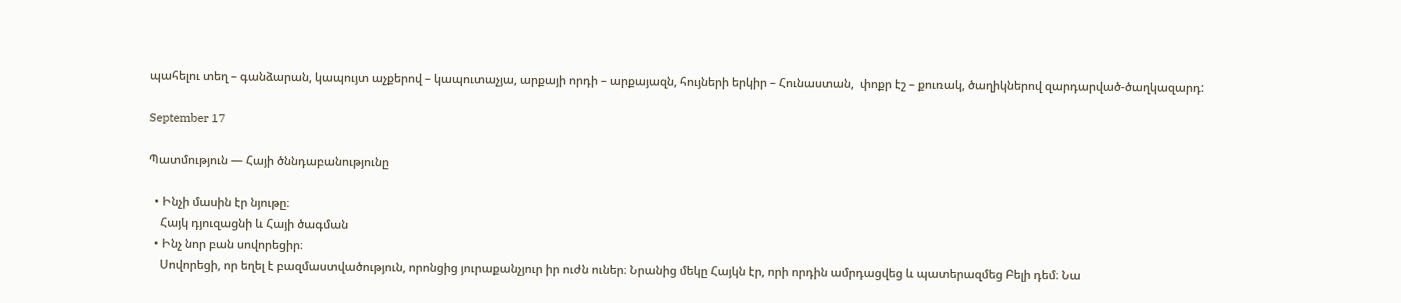պահելու տեղ – գանձարան, կապույտ աչքերով – կապուտաչյա, արքայի որդի – արքայազն, հույների երկիր – Հունաստան,  փոքր էշ – քուռակ, ծաղիկներով զարդարված-ծաղկազարդ:

September 17

Պատմություն — Հայի ծննդաբանությունը

  • Ինչի մասին էր նյութը։
    Հայկ դյուզացնի և Հայի ծագման
  • Ինչ նոր բան սովորեցիր։
    Սովորեցի, որ եղել է բազմաստվածություն, որոնցից յուրաքանչյուր իր ուժն ուներ։ Նրանից մեկը Հայկն էր, որի որդին ամրդացվեց և պատերազմեց Բելի դեմ։ Նա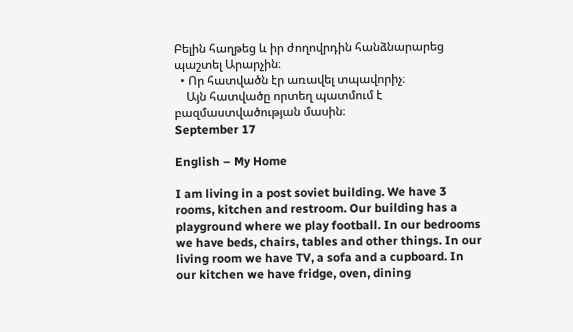Բելին հաղթեց և իր ժողովրդին հանձնարարեց պաշտել Արարչին։
  • Որ հատվածն էր առավել տպավորիչ։
    Այն հատվածը որտեղ պատմում է բազմաստվածության մասին։
September 17

English – My Home

I am living in a post soviet building. We have 3 rooms, kitchen and restroom. Our building has a playground where we play football. In our bedrooms we have beds, chairs, tables and other things. In our living room we have TV, a sofa and a cupboard. In our kitchen we have fridge, oven, dining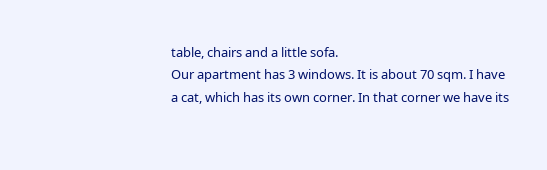table, chairs and a little sofa.
Our apartment has 3 windows. It is about 70 sqm. I have a cat, which has its own corner. In that corner we have its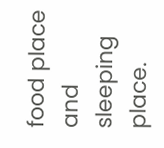food place and sleeping place.